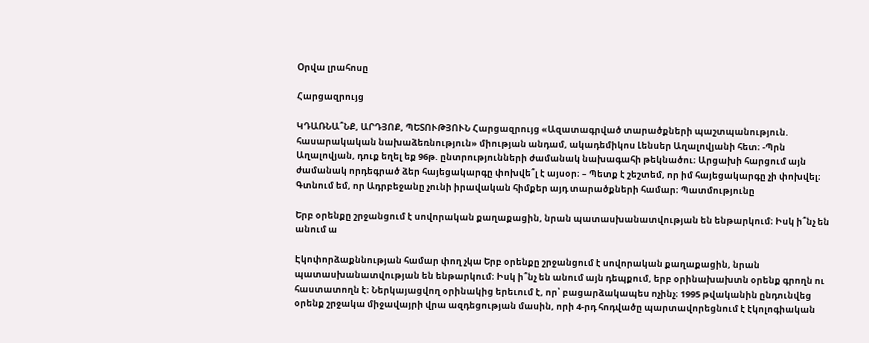Օրվա լրահոսը

Հարցազրույց

ԿԴԱՌՆԱ՞ՆՔ, ԱՐԴՅՈՔ, ՊԵՏՈՒԹՅՈՒՆ Հարցազրույց «Ազատագրված տարածքների պաշտպանություն. հասարակական նախաձեռնություն» միության անդամ, ակադեմիկոս Լենսեր Աղալովյանի հետ։ -Պրն Աղալովյան, դուք եղել եք 96թ. ընտրությունների ժամանակ նախագահի թեկնածու։ Արցախի հարցում այն ժամանակ որդեգրած ձեր հայեցակարգը փոխվե՞լ է այսօր։ – Պետք է շեշտեմ, որ իմ հայեցակարգը չի փոխվել։ Գտնում եմ, որ Ադրբեջանը չունի իրավական հիմքեր այդ տարածքների համար։ Պատմությունը

Երբ օրենքը շրջանցում է սովորական քաղաքացին, նրան պատասխանատվության են ենթարկում։ Իսկ ի՞նչ են անում ա

Էկոփորձաքննության համար փող չկա Երբ օրենքը շրջանցում է սովորական քաղաքացին, նրան պատասխանատվության են ենթարկում։ Իսկ ի՞նչ են անում այն դեպքում, երբ օրինախախտն օրենք գրողն ու հաստատողն է։ Ներկայացվող օրինակից երեւում է, որ՝ բացարձակապես ոչինչ։ 1995 թվականին ընդունվեց օրենք շրջակա միջավայրի վրա ազդեցության մասին, որի 4-րդ հոդվածը պարտավորեցնում է էկոլոգիական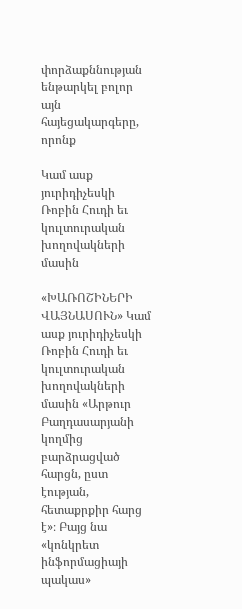փորձաքննության ենթարկել բոլոր այն հայեցակարգերը, որոնք

Կամ ասք յուրիդիչեսկի Ռոբին Հուդի եւ կուլտուրական խողովակների մասին

«ԽԱՌՈՇԻՆԵՐԻ ՎԱՅՆԱՍՈՒՆ» Կամ ասք յուրիդիչեսկի Ռոբին Հուդի եւ կուլտուրական խողովակների մասին «Արթուր Բաղդասարյանի կողմից բարձրացված հարցն, ըստ էության, հետաքրքիր հարց է»։ Բայց նա «կոնկրետ ինֆորմացիայի պակաս»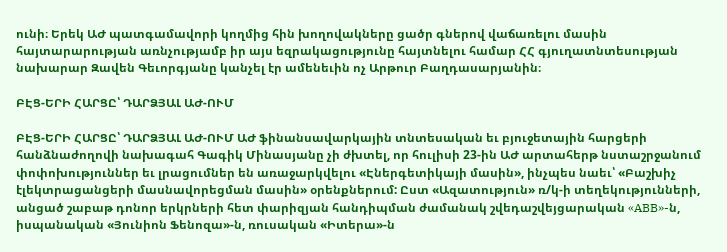ունի։ Երեկ ԱԺ պատգամավորի կողմից հին խողովակները ցածր գներով վաճառելու մասին հայտարարության առնչությամբ իր այս եզրակացությունը հայտնելու համար ՀՀ գյուղատնտեսության նախարար Զավեն Գեւորգյանը կանչել էր ամենեւին ոչ Արթուր Բաղդասարյանին։

ԲԷՑ-ԵՐԻ ՀԱՐՑԸ՝ ԴԱՐՁՅԱԼ ԱԺ-ՈՒՄ

ԲԷՑ-ԵՐԻ ՀԱՐՑԸ՝ ԴԱՐՁՅԱԼ ԱԺ-ՈՒՄ ԱԺ ֆինանսավարկային տնտեսական եւ բյուջետային հարցերի հանձնաժողովի նախագահ Գագիկ Մինասյանը չի ժխտել, որ հուլիսի 23-ին ԱԺ արտահերթ նստաշրջանում փոփոխություններ եւ լրացումներ են առաջարկվելու «Էներգետիկայի մասին», ինչպես նաեւ՝ «Բաշխիչ էլեկտրացանցերի մասնավորեցման մասին» օրենքներում: Ըստ «Ազատություն» ռ/կ-ի տեղեկությունների, անցած շաբաթ դոնոր երկրների հետ փարիզյան հանդիպման ժամանակ շվեդաշվեյցարական «ABB»-ն, իսպանական «Յունիոն Ֆենոզա»-ն, ռուսական «Իտերա»-ն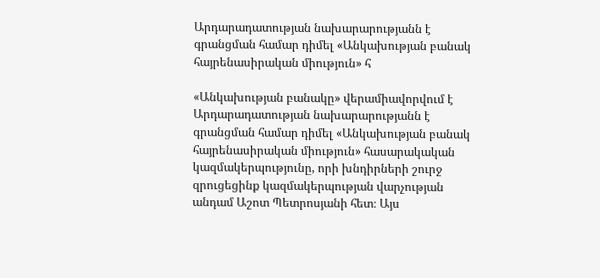Արդարադատության նախարարությանն է գրանցման համար դիմել «Անկախության բանակ հայրենասիրական միություն» հ

«Անկախության բանակը» վերամիավորվում է Արդարադատության նախարարությանն է գրանցման համար դիմել «Անկախության բանակ հայրենասիրական միություն» հասարակական կազմակերպությունը, որի խնդիրների շուրջ զրուցեցինք կազմակերպության վարչության անդամ Աշոտ Պետրոսյանի հետ։ Այս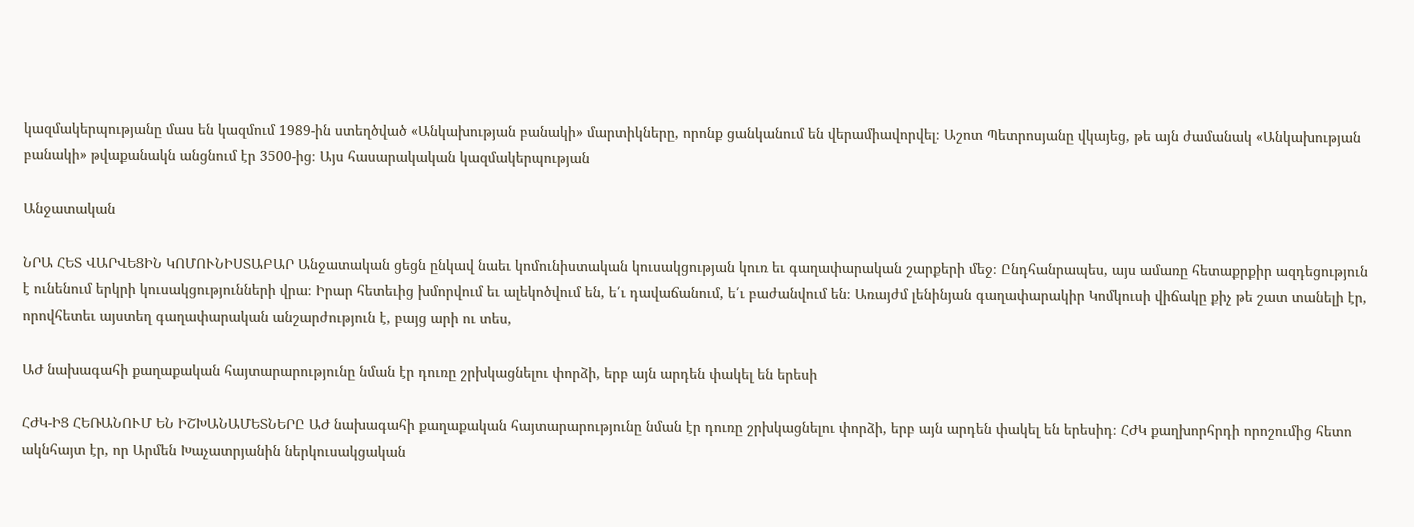կազմակերպությանը մաս են կազմում 1989-ին ստեղծված «Անկախության բանակի» մարտիկները, որոնք ցանկանում են վերամիավորվել։ Աշոտ Պետրոսյանը վկայեց, թե այն ժամանակ «Անկախության բանակի» թվաքանակն անցնում էր 3500-ից։ Այս հասարակական կազմակերպության

Անջատական

ՆՐԱ ՀԵՏ ՎԱՐՎԵՑԻՆ ԿՈՄՈՒՆԻՍՏԱԲԱՐ Անջատական ցեցն ընկավ նաեւ կոմունիստական կուսակցության կուռ եւ գաղափարական շարքերի մեջ։ Ընդհանրապես, այս ամառը հետաքրքիր ազդեցություն է ունենում երկրի կուսակցությունների վրա։ Իրար հետեւից խմորվում եւ ալեկոծվում են, ե՛ւ դավաճանում, ե՛ւ բաժանվում են։ Առայժմ լենինյան գաղափարակիր Կոմկուսի վիճակը քիչ թե շատ տանելի էր, որովհետեւ այստեղ գաղափարական անշարժություն է, բայց արի ու տես,

ԱԺ նախագահի քաղաքական հայտարարությունը նման էր դուռը շրխկացնելու փորձի, երբ այն արդեն փակել են երեսի

ՀԺԿ-ԻՑ ՀԵՌԱՆՈՒՄ ԵՆ ԻՇԽԱՆԱՄԵՏՆԵՐԸ ԱԺ նախագահի քաղաքական հայտարարությունը նման էր դուռը շրխկացնելու փորձի, երբ այն արդեն փակել են երեսիդ։ ՀԺԿ քաղխորհրդի որոշումից հետո ակնհայտ էր, որ Արմեն Խաչատրյանին ներկուսակցական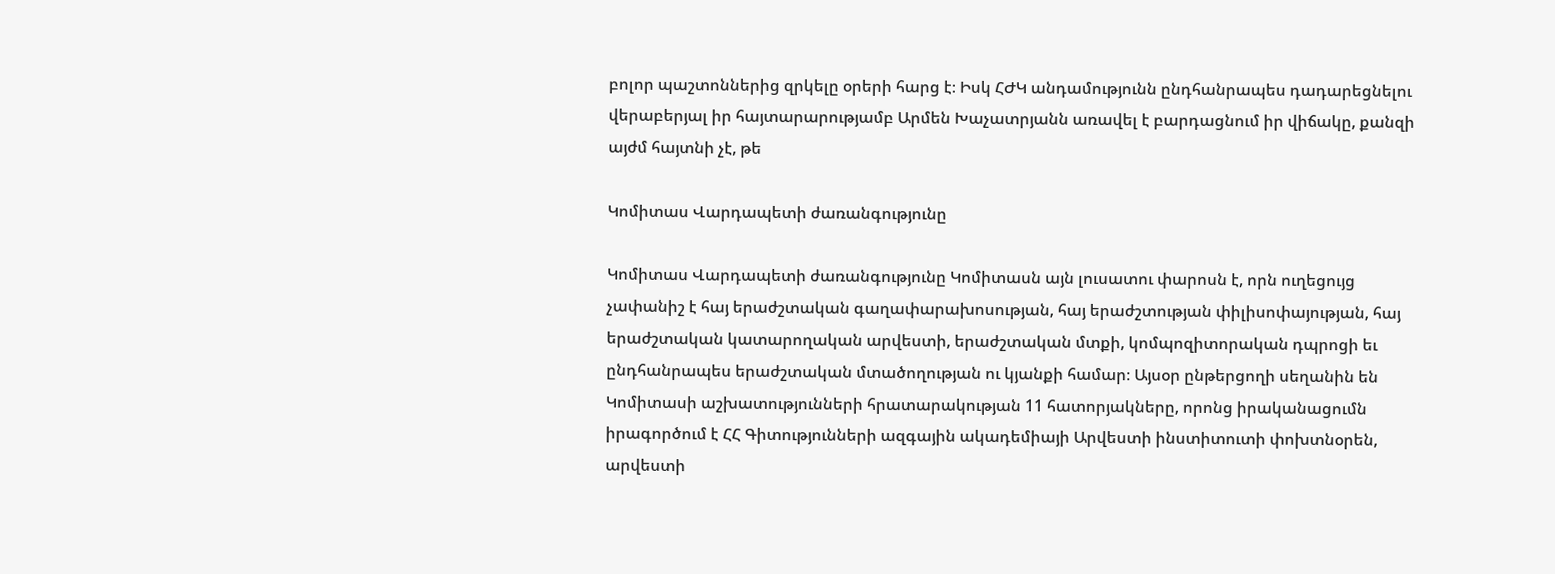բոլոր պաշտոններից զրկելը օրերի հարց է։ Իսկ ՀԺԿ անդամությունն ընդհանրապես դադարեցնելու վերաբերյալ իր հայտարարությամբ Արմեն Խաչատրյանն առավել է բարդացնում իր վիճակը, քանզի այժմ հայտնի չէ, թե

Կոմիտաս Վարդապետի ժառանգությունը

Կոմիտաս Վարդապետի ժառանգությունը Կոմիտասն այն լուսատու փարոսն է, որն ուղեցույց չափանիշ է հայ երաժշտական գաղափարախոսության, հայ երաժշտության փիլիսոփայության, հայ երաժշտական կատարողական արվեստի, երաժշտական մտքի, կոմպոզիտորական դպրոցի եւ ընդհանրապես երաժշտական մտածողության ու կյանքի համար։ Այսօր ընթերցողի սեղանին են Կոմիտասի աշխատությունների հրատարակության 11 հատորյակները, որոնց իրականացումն իրագործում է ՀՀ Գիտությունների ազգային ակադեմիայի Արվեստի ինստիտուտի փոխտնօրեն, արվեստի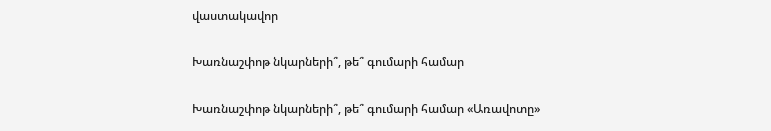վաստակավոր

Խառնաշփոթ նկարների՞, թե՞ գումարի համար

Խառնաշփոթ նկարների՞, թե՞ գումարի համար «Առավոտը»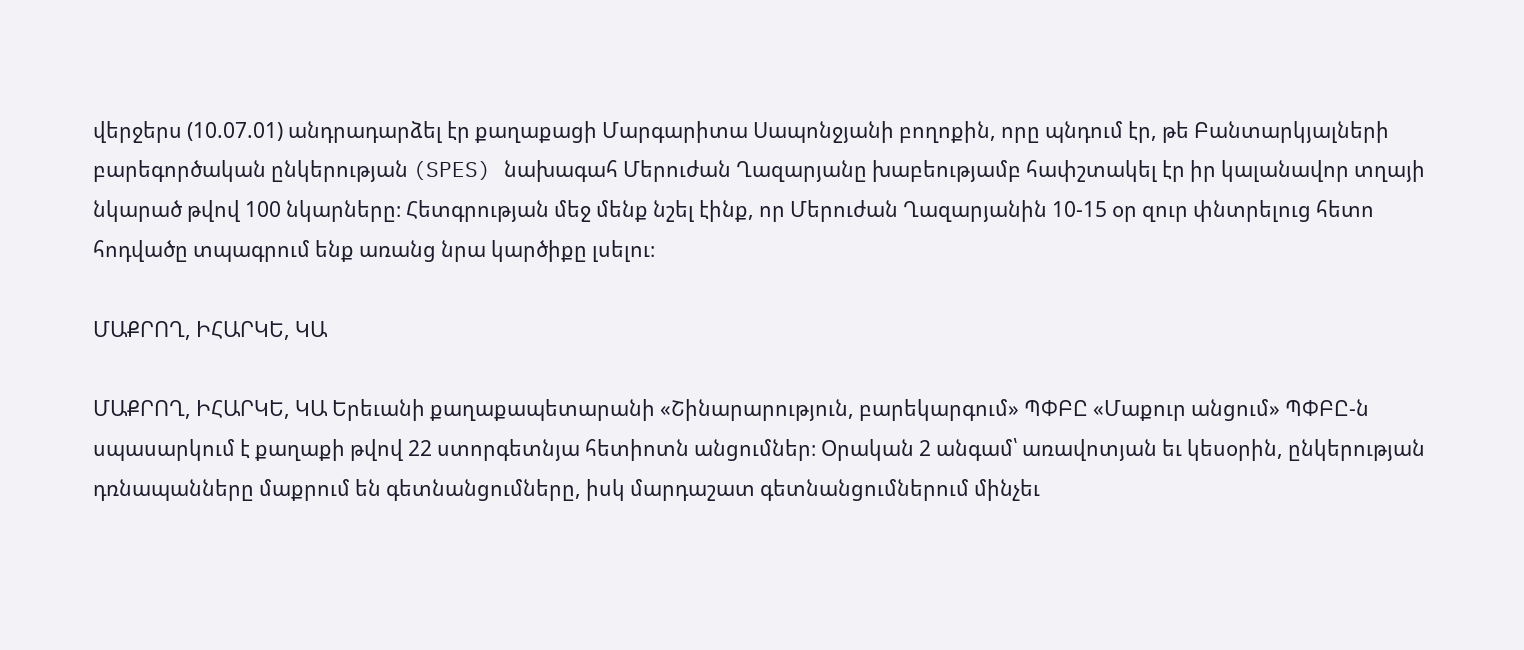վերջերս (10.07.01) անդրադարձել էր քաղաքացի Մարգարիտա Սապոնջյանի բողոքին, որը պնդում էր, թե Բանտարկյալների բարեգործական ընկերության (SPES) նախագահ Մերուժան Ղազարյանը խաբեությամբ հափշտակել էր իր կալանավոր տղայի նկարած թվով 100 նկարները։ Հետգրության մեջ մենք նշել էինք, որ Մերուժան Ղազարյանին 10-15 օր զուր փնտրելուց հետո հոդվածը տպագրում ենք առանց նրա կարծիքը լսելու։

ՄԱՔՐՈՂ, ԻՀԱՐԿԵ, ԿԱ

ՄԱՔՐՈՂ, ԻՀԱՐԿԵ, ԿԱ Երեւանի քաղաքապետարանի «Շինարարություն, բարեկարգում» ՊՓԲԸ «Մաքուր անցում» ՊՓԲԸ-ն սպասարկում է քաղաքի թվով 22 ստորգետնյա հետիոտն անցումներ։ Օրական 2 անգամ՝ առավոտյան եւ կեսօրին, ընկերության դռնապանները մաքրում են գետնանցումները, իսկ մարդաշատ գետնանցումներում մինչեւ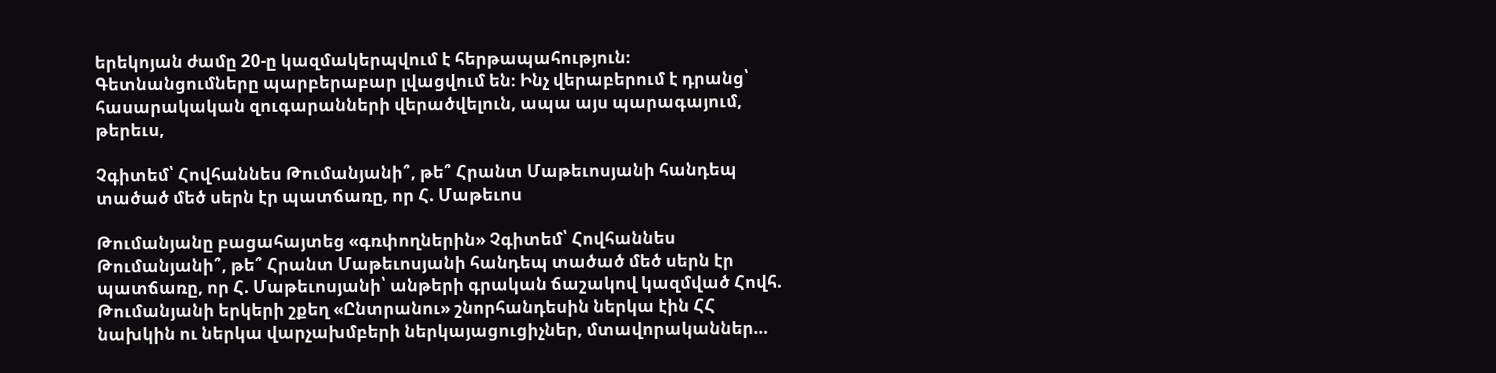երեկոյան ժամը 20-ը կազմակերպվում է հերթապահություն։ Գետնանցումները պարբերաբար լվացվում են։ Ինչ վերաբերում է դրանց՝ հասարակական զուգարանների վերածվելուն, ապա այս պարագայում, թերեւս,

Չգիտեմ՝ Հովհաննես Թումանյանի՞, թե՞ Հրանտ Մաթեւոսյանի հանդեպ տածած մեծ սերն էր պատճառը, որ Հ. Մաթեւոս

Թումանյանը բացահայտեց «գռփողներին» Չգիտեմ՝ Հովհաննես Թումանյանի՞, թե՞ Հրանտ Մաթեւոսյանի հանդեպ տածած մեծ սերն էր պատճառը, որ Հ. Մաթեւոսյանի՝ անթերի գրական ճաշակով կազմված Հովհ. Թումանյանի երկերի շքեղ «Ընտրանու» շնորհանդեսին ներկա էին ՀՀ նախկին ու ներկա վարչախմբերի ներկայացուցիչներ, մտավորականներ…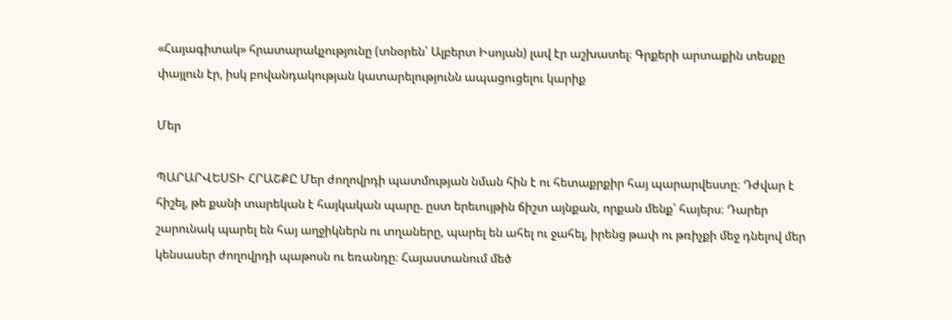«Հայագիտակ» հրատարակչությունը (տնօրեն՝ Ալբերտ Իսոյան) լավ էր աշխատել։ Գրքերի արտաքին տեսքը փայլուն էր, իսկ բովանդակության կատարելությունն ապացուցելու կարիք

Մեր

ՊԱՐԱՐՎԵՍՏԻ ՀՐԱՇՔԸ Մեր ժողովրդի պատմության նման հին է ու հետաքրքիր հայ պարարվեստը։ Դժվար է հիշել, թե քանի տարեկան է հայկական պարը. ըստ երեւույթին ճիշտ այնքան, որքան մենք՝ հայերս։ Դարեր շարունակ պարել են հայ աղջիկներն ու տղաները, պարել են ահել ու ջահել, իրենց թափ ու թռիչքի մեջ դնելով մեր կենսասեր ժողովրդի պաթոսն ու եռանդը։ Հայաստանում մեծ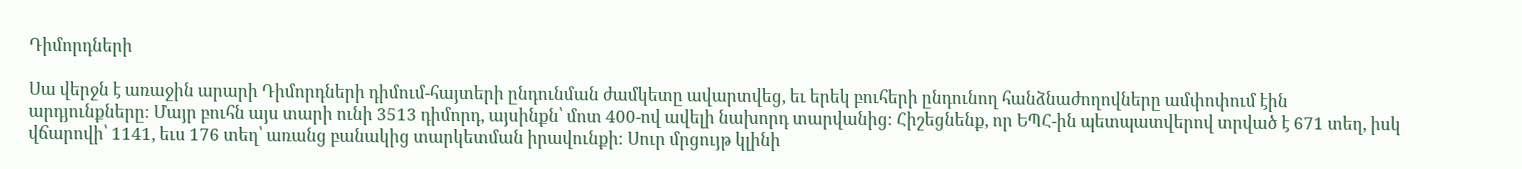Դիմորդների

Սա վերջն է առաջին արարի Դիմորդների դիմում-հայտերի ընդունման ժամկետը ավարտվեց, եւ երեկ բուհերի ընդունող հանձնաժողովները ամփոփում էին արդյունքները։ Մայր բուհն այս տարի ունի 3513 դիմորդ, այսինքն՝ մոտ 400-ով ավելի նախորդ տարվանից։ Հիշեցնենք, որ ԵՊՀ-ին պետպատվերով տրված է 671 տեղ, իսկ վճարովի՝ 1141, եւս 176 տեղ՝ առանց բանակից տարկետման իրավունքի։ Սուր մրցույթ կլինի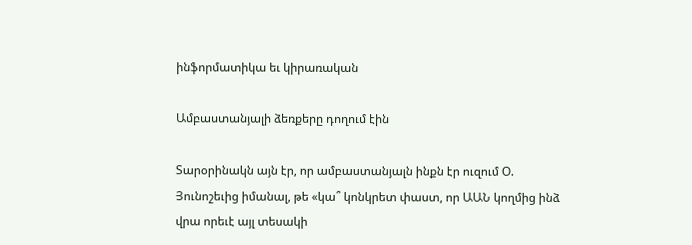ինֆորմատիկա եւ կիրառական

Ամբաստանյալի ձեռքերը դողում էին

Տարօրինակն այն էր, որ ամբաստանյալն ինքն էր ուզում Օ. Յունոշեւից իմանալ, թե «կա՞ կոնկրետ փաստ, որ ԱԱՆ կողմից ինձ վրա որեւէ այլ տեսակի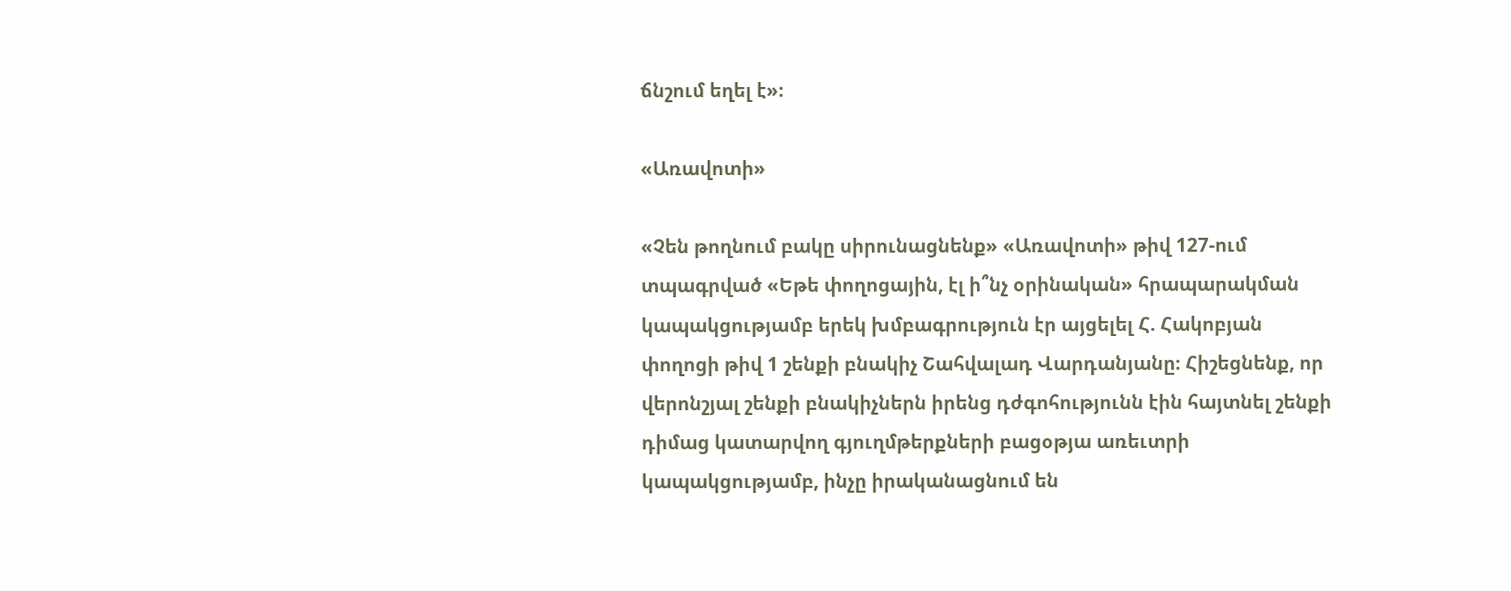ճնշում եղել է»։

«Առավոտի»

«Չեն թողնում բակը սիրունացնենք» «Առավոտի» թիվ 127-ում տպագրված «Եթե փողոցային, էլ ի՞նչ օրինական» հրապարակման կապակցությամբ երեկ խմբագրություն էր այցելել Հ. Հակոբյան փողոցի թիվ 1 շենքի բնակիչ Շահվալադ Վարդանյանը։ Հիշեցնենք, որ վերոնշյալ շենքի բնակիչներն իրենց դժգոհությունն էին հայտնել շենքի դիմաց կատարվող գյուղմթերքների բացօթյա առեւտրի կապակցությամբ, ինչը իրականացնում են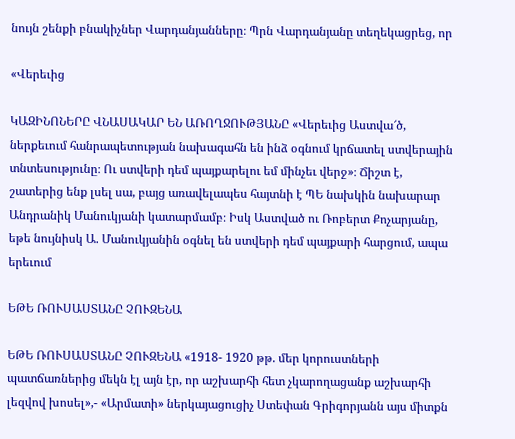նույն շենքի բնակիչներ Վարդանյանները։ Պրն Վարդանյանը տեղեկացրեց, որ

«Վերեւից

ԿԱԶԻՆՈՆԵՐԸ ՎՆԱՍԱԿԱՐ ԵՆ ԱՌՈՂՋՈՒԹՅԱՆԸ «Վերեւից Աստվա՜ծ, ներքեւում հանրապետության նախագահն են ինձ օգնում կրճատել ստվերային տնտեսությունը։ Ու ստվերի դեմ պայքարելու եմ մինչեւ վերջ»։ Ճիշտ է, շատերից ենք լսել սա, բայց առավելապես հայտնի է ՊԵ նախկին նախարար Անդրանիկ Մանուկյանի կատարմամբ։ Իսկ Աստված ու Ռոբերտ Քոչարյանը, եթե նույնիսկ Ա. Մանուկյանին օգնել են ստվերի դեմ պայքարի հարցում, ապա երեւում

ԵԹԵ ՌՈՒՍԱՍՏԱՆԸ ՉՈՒԶԵՆԱ

ԵԹԵ ՌՈՒՍԱՍՏԱՆԸ ՉՈՒԶԵՆԱ «1918- 1920 թթ. մեր կորուստների պատճառներից մեկն էլ այն էր, որ աշխարհի հետ չկարողացանք աշխարհի լեզվով խոսել»,- «Արմատի» ներկայացուցիչ Ստեփան Գրիգորյանն այս միտքն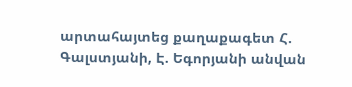արտահայտեց քաղաքագետ Հ. Գալստյանի, Է. Եգորյանի անվան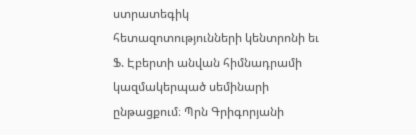ստրատեգիկ հետազոտությունների կենտրոնի եւ Ֆ. Էբերտի անվան հիմնադրամի կազմակերպած սեմինարի ընթացքում։ Պրն Գրիգորյանի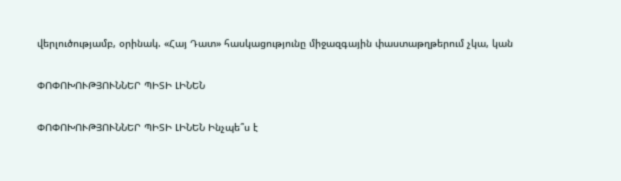վերլուծությամբ, օրինակ. «Հայ Դատ» հասկացությունը միջազգային փաստաթղթերում չկա, կան

ՓՈՓՈԽՈՒԹՅՈՒՆՆԵՐ ՊԻՏԻ ԼԻՆԵՆ

ՓՈՓՈԽՈՒԹՅՈՒՆՆԵՐ ՊԻՏԻ ԼԻՆԵՆ Ինչպե՞ս է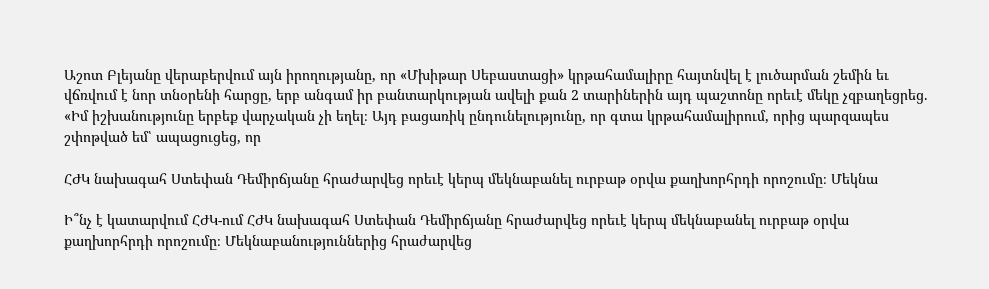Աշոտ Բլեյանը վերաբերվում այն իրողությանը, որ «Մխիթար Սեբաստացի» կրթահամալիրը հայտնվել է լուծարման շեմին եւ վճռվում է նոր տնօրենի հարցը, երբ անգամ իր բանտարկության ավելի քան 2 տարիներին այդ պաշտոնը որեւէ մեկը չզբաղեցրեց. «Իմ իշխանությունը երբեք վարչական չի եղել։ Այդ բացառիկ ընդունելությունը, որ գտա կրթահամալիրում, որից պարզապես շփոթված եմ՝ ապացուցեց, որ

ՀԺԿ նախագահ Ստեփան Դեմիրճյանը հրաժարվեց որեւէ կերպ մեկնաբանել ուրբաթ օրվա քաղխորհրդի որոշումը։ Մեկնա

Ի՞նչ է կատարվում ՀԺԿ-ում ՀԺԿ նախագահ Ստեփան Դեմիրճյանը հրաժարվեց որեւէ կերպ մեկնաբանել ուրբաթ օրվա քաղխորհրդի որոշումը։ Մեկնաբանություններից հրաժարվեց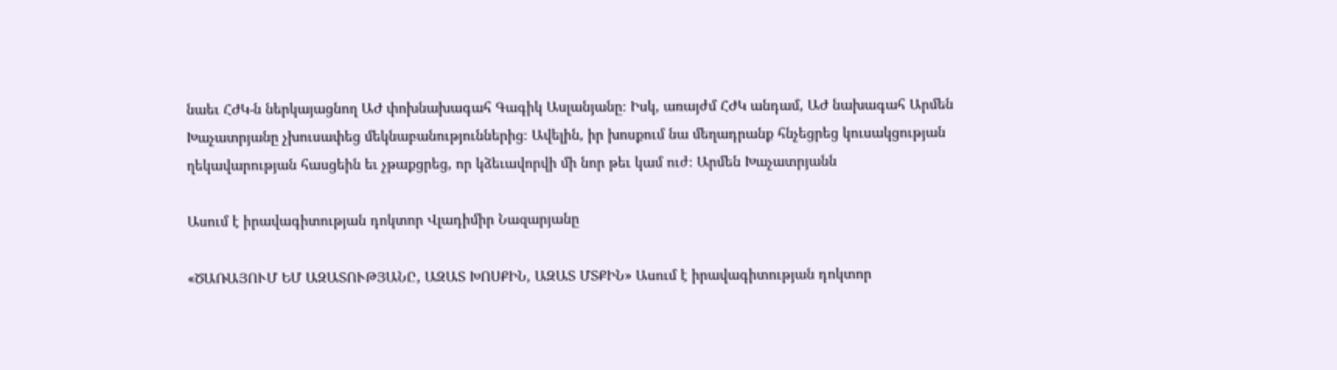նաեւ ՀԺԿ-ն ներկայացնող ԱԺ փոխնախագահ Գագիկ Ասլանյանը։ Իսկ, առայժմ ՀԺԿ անդամ, ԱԺ նախագահ Արմեն Խաչատրյանը չխուսափեց մեկնաբանություններից։ Ավելին, իր խոսքում նա մեղադրանք հնչեցրեց կուսակցության ղեկավարության հասցեին եւ չթաքցրեց, որ կձեւավորվի մի նոր թեւ կամ ուժ։ Արմեն Խաչատրյանն

Ասում է իրավագիտության դոկտոր Վլադիմիր Նազարյանը

«ԾԱՌԱՅՈՒՄ ԵՄ ԱԶԱՏՈՒԹՅԱՆԸ, ԱԶԱՏ ԽՈՍՔԻՆ, ԱԶԱՏ ՄՏՔԻՆ» Ասում է իրավագիտության դոկտոր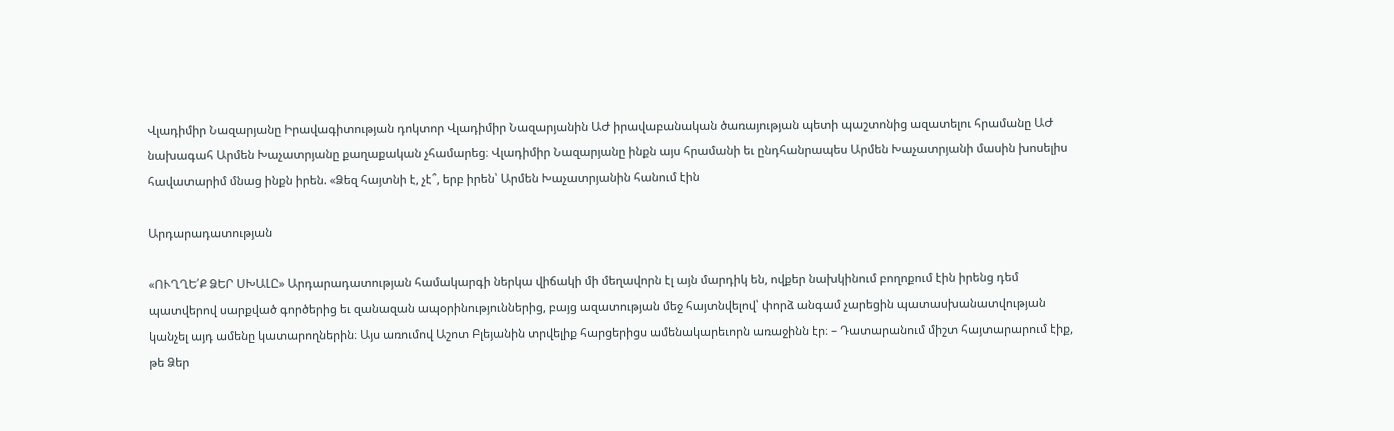Վլադիմիր Նազարյանը Իրավագիտության դոկտոր Վլադիմիր Նազարյանին ԱԺ իրավաբանական ծառայության պետի պաշտոնից ազատելու հրամանը ԱԺ նախագահ Արմեն Խաչատրյանը քաղաքական չհամարեց։ Վլադիմիր Նազարյանը ինքն այս հրամանի եւ ընդհանրապես Արմեն Խաչատրյանի մասին խոսելիս հավատարիմ մնաց ինքն իրեն. «Ձեզ հայտնի է, չէ՞, երբ իրեն՝ Արմեն Խաչատրյանին հանում էին

Արդարադատության

«ՈՒՂՂԵ՛Ք ՁԵՐ ՍԽԱԼԸ» Արդարադատության համակարգի ներկա վիճակի մի մեղավորն էլ այն մարդիկ են, ովքեր նախկինում բողոքում էին իրենց դեմ պատվերով սարքված գործերից եւ զանազան ապօրինություններից, բայց ազատության մեջ հայտնվելով՝ փորձ անգամ չարեցին պատասխանատվության կանչել այդ ամենը կատարողներին։ Այս առումով Աշոտ Բլեյանին տրվելիք հարցերիցս ամենակարեւորն առաջինն էր։ – Դատարանում միշտ հայտարարում էիք, թե Ձեր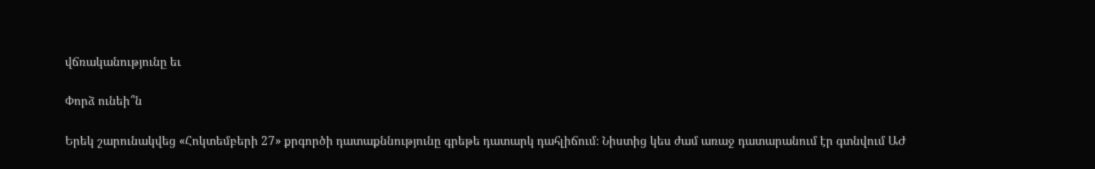վճռականությունը եւ

Փորձ ունեի՞ն

Երեկ շարունակվեց «Հոկտեմբերի 27» քրգործի դատաքննությունը գրեթե դատարկ դահլիճում։ Նիստից կես ժամ առաջ դատարանում էր գտնվում ԱԺ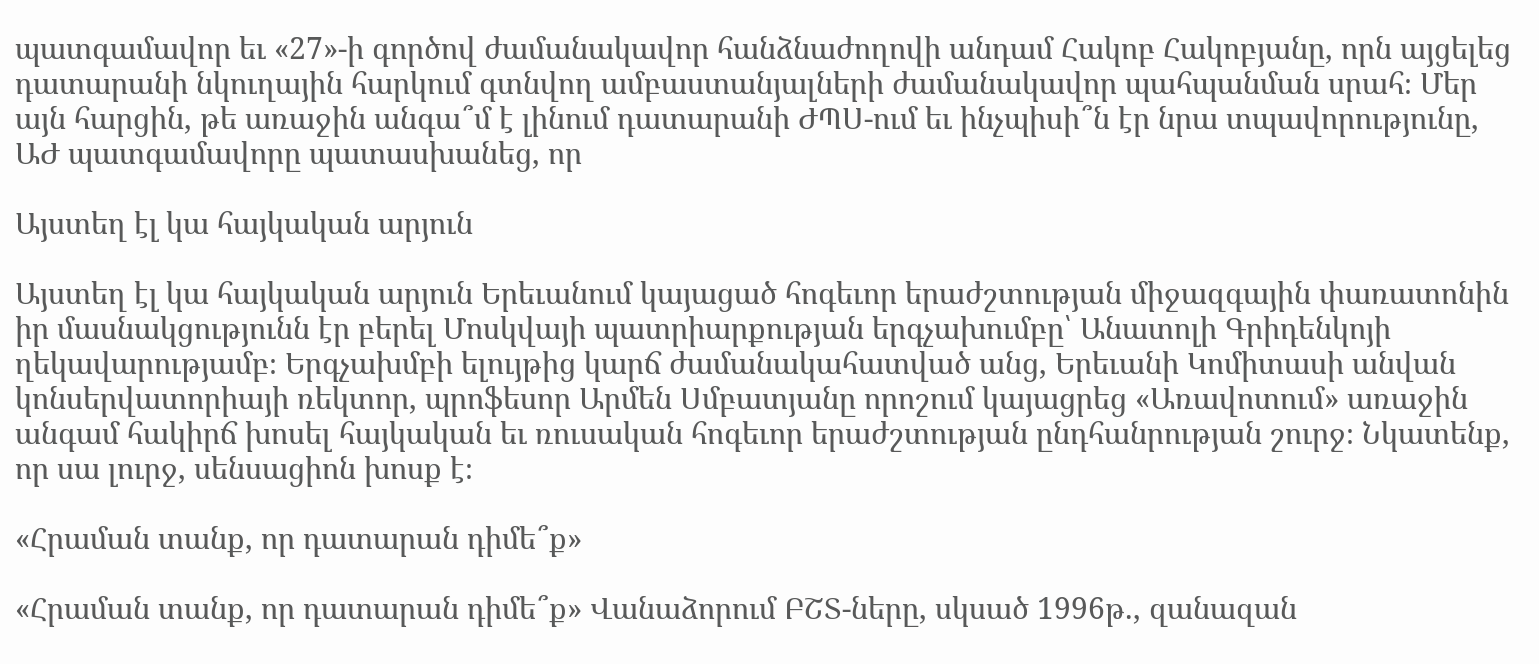պատգամավոր եւ «27»-ի գործով ժամանակավոր հանձնաժողովի անդամ Հակոբ Հակոբյանը, որն այցելեց դատարանի նկուղային հարկում գտնվող ամբաստանյալների ժամանակավոր պահպանման սրահ։ Մեր այն հարցին, թե առաջին անգա՞մ է լինում դատարանի ԺՊՍ-ում եւ ինչպիսի՞ն էր նրա տպավորությունը, ԱԺ պատգամավորը պատասխանեց, որ

Այստեղ էլ կա հայկական արյուն

Այստեղ էլ կա հայկական արյուն Երեւանում կայացած հոգեւոր երաժշտության միջազգային փառատոնին իր մասնակցությունն էր բերել Մոսկվայի պատրիարքության երգչախումբը՝ Անատոլի Գրիդենկոյի ղեկավարությամբ։ Երգչախմբի ելույթից կարճ ժամանակահատված անց, Երեւանի Կոմիտասի անվան կոնսերվատորիայի ռեկտոր, պրոֆեսոր Արմեն Սմբատյանը որոշում կայացրեց «Առավոտում» առաջին անգամ հակիրճ խոսել հայկական եւ ռուսական հոգեւոր երաժշտության ընդհանրության շուրջ։ Նկատենք, որ սա լուրջ, սենսացիոն խոսք է։

«Հրաման տանք, որ դատարան դիմե՞ք»

«Հրաման տանք, որ դատարան դիմե՞ք» Վանաձորում ԲՇՏ-ները, սկսած 1996թ., զանազան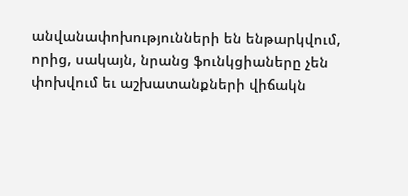անվանափոխությունների են ենթարկվում, որից, սակայն, նրանց ֆունկցիաները չեն փոխվում եւ աշխատանքների վիճակն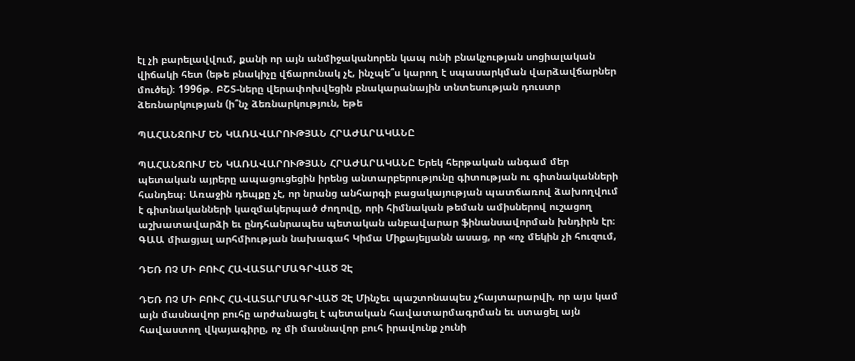էլ չի բարելավվում, քանի որ այն անմիջականորեն կապ ունի բնակչության սոցիալական վիճակի հետ (եթե բնակիչը վճարունակ չէ, ինչպե՞ս կարող է սպասարկման վարձավճարներ մուծել)։ 1996թ. ԲՇՏ-ները վերափոխվեցին բնակարանային տնտեսության դուստր ձեռնարկության (ի՞նչ ձեռնարկություն, եթե

ՊԱՀԱՆՋՈՒՄ ԵՆ ԿԱՌԱՎԱՐՈՒԹՅԱՆ ՀՐԱԺԱՐԱԿԱՆԸ

ՊԱՀԱՆՋՈՒՄ ԵՆ ԿԱՌԱՎԱՐՈՒԹՅԱՆ ՀՐԱԺԱՐԱԿԱՆԸ Երեկ հերթական անգամ մեր պետական այրերը ապացուցեցին իրենց անտարբերությունը գիտության ու գիտնականների հանդեպ։ Առաջին դեպքը չէ, որ նրանց անհարգի բացակայության պատճառով ձախողվում է գիտնականների կազմակերպած ժողովը, որի հիմնական թեման ամիսներով ուշացող աշխատավարձի եւ ընդհանրապես պետական անբավարար ֆինանսավորման խնդիրն էր։ ԳԱԱ միացյալ արհմիության նախագահ Կիմա Միքայելյանն ասաց, որ «ոչ մեկին չի հուզում,

ԴԵՌ ՈՉ ՄԻ ԲՈՒՀ ՀԱՎԱՏԱՐՄԱԳՐՎԱԾ ՉԷ

ԴԵՌ ՈՉ ՄԻ ԲՈՒՀ ՀԱՎԱՏԱՐՄԱԳՐՎԱԾ ՉԷ Մինչեւ պաշտոնապես չհայտարարվի, որ այս կամ այն մասնավոր բուհը արժանացել է պետական հավատարմագրման եւ ստացել այն հավաստող վկայագիրը, ոչ մի մասնավոր բուհ իրավունք չունի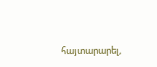հայտարարել,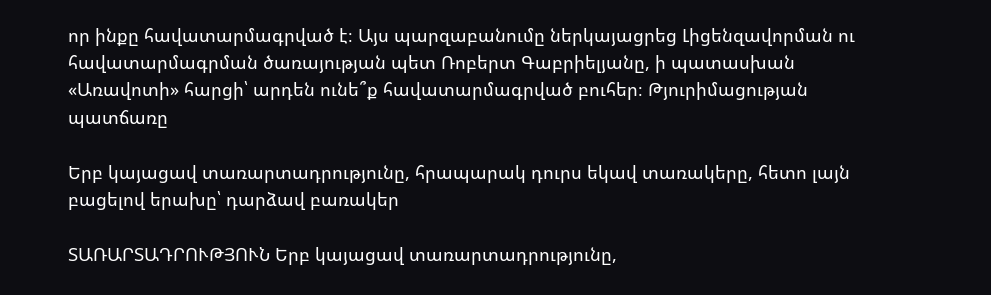որ ինքը հավատարմագրված է։ Այս պարզաբանումը ներկայացրեց Լիցենզավորման ու հավատարմագրման ծառայության պետ Ռոբերտ Գաբրիելյանը, ի պատասխան «Առավոտի» հարցի՝ արդեն ունե՞ք հավատարմագրված բուհեր։ Թյուրիմացության պատճառը

Երբ կայացավ տառարտադրությունը, հրապարակ դուրս եկավ տառակերը, հետո լայն բացելով երախը՝ դարձավ բառակեր

ՏԱՌԱՐՏԱԴՐՈՒԹՅՈՒՆ Երբ կայացավ տառարտադրությունը,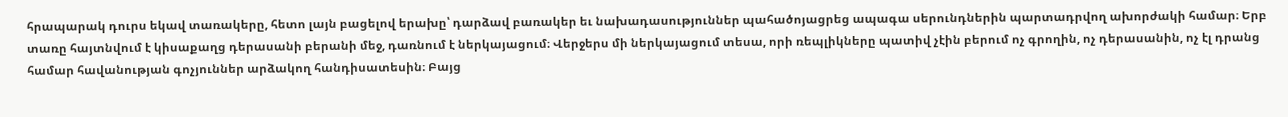հրապարակ դուրս եկավ տառակերը, հետո լայն բացելով երախը՝ դարձավ բառակեր եւ նախադասություններ պահածոյացրեց ապագա սերունդներին պարտադրվող ախորժակի համար։ Երբ տառը հայտնվում է կիսաքաղց դերասանի բերանի մեջ, դառնում է ներկայացում։ Վերջերս մի ներկայացում տեսա, որի ռեպլիկները պատիվ չէին բերում ոչ գրողին, ոչ դերասանին, ոչ էլ դրանց համար հավանության գոչյուններ արձակող հանդիսատեսին։ Բայց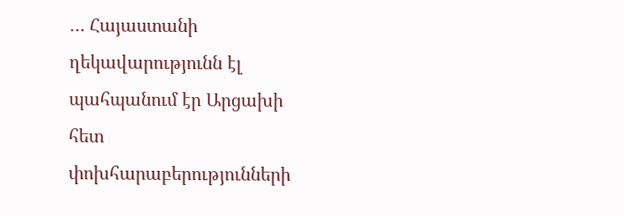… Հայաստանի ղեկավարությունն էլ պահպանում էր Արցախի հետ փոխհարաբերությունների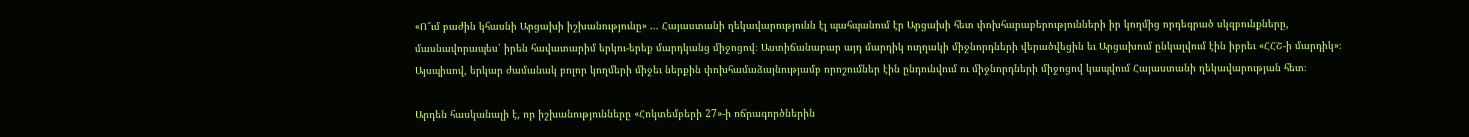«Ո՞ւմ բաժին կհասնի Արցախի իշխանությունը» … Հայաստանի ղեկավարությունն էլ պահպանում էր Արցախի հետ փոխհարաբերությունների իր կողմից որդեգրած սկզբունքները, մասնավորապես՝ իրեն հավատարիմ երկու-երեք մարդկանց միջոցով։ Աստիճանաբար այդ մարդիկ ուղղակի միջնորդների վերածվեցին եւ Արցախում ընկալվում էին իբրեւ «ՀՀՇ-ի մարդիկ»։ Այսպիսով, երկար ժամանակ բոլոր կողմերի միջեւ ներքին փոխհամաձայնությամբ որոշումներ էին ընդունվում ու միջնորդների միջոցով կապվում Հայաստանի ղեկավարության հետ։

Արդեն հասկանալի է, որ իշխանությունները «Հոկտեմբերի 27»-ի ոճրագործներին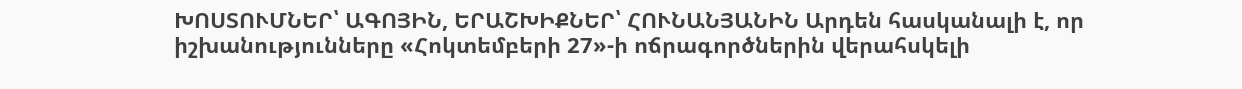ԽՈՍՏՈՒՄՆԵՐ՝ ԱԳՈՅԻՆ, ԵՐԱՇԽԻՔՆԵՐ՝ ՀՈՒՆԱՆՅԱՆԻՆ Արդեն հասկանալի է, որ իշխանությունները «Հոկտեմբերի 27»-ի ոճրագործներին վերահսկելի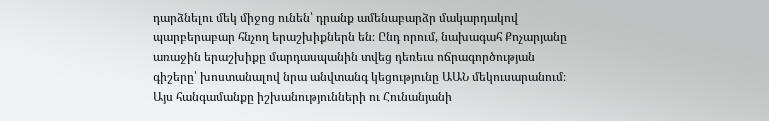դարձնելու մեկ միջոց ունեն՝ դրանք ամենաբարձր մակարդակով պարբերաբար հնչող երաշխիքներն են։ Ընդ որում, նախագահ Քոչարյանը առաջին երաշխիքը մարդասպանին տվեց դեռեւս ոճրագործության գիշերը՝ խոստանալով նրա անվտանգ կեցությունը ԱԱՆ մեկուսարանում։ Այս հանգամանքը իշխանությունների ու Հունանյանի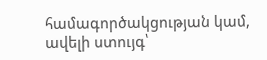համագործակցության կամ, ավելի ստույգ՝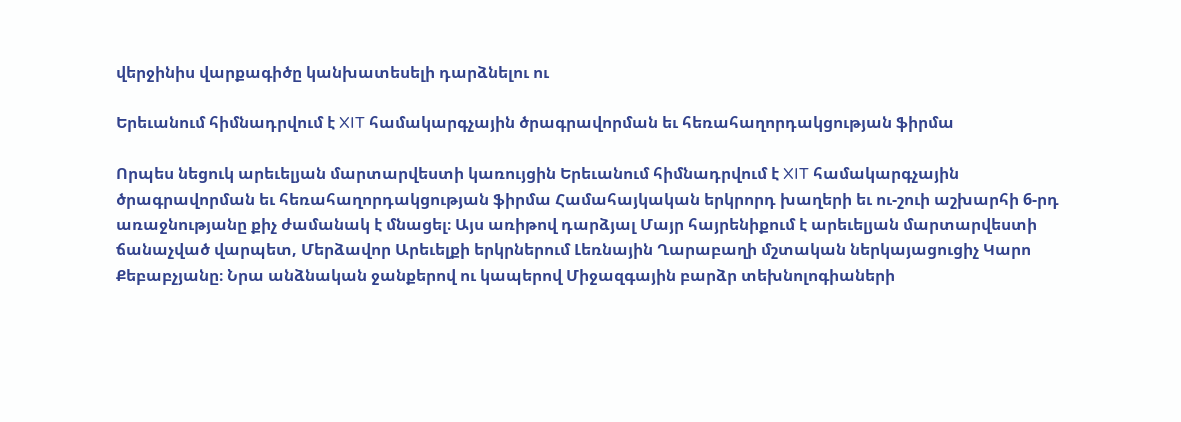վերջինիս վարքագիծը կանխատեսելի դարձնելու ու

Երեւանում հիմնադրվում է XIT համակարգչային ծրագրավորման եւ հեռահաղորդակցության ֆիրմա

Որպես նեցուկ արեւելյան մարտարվեստի կառույցին Երեւանում հիմնադրվում է XIT համակարգչային ծրագրավորման եւ հեռահաղորդակցության ֆիրմա Համահայկական երկրորդ խաղերի եւ ու-շուի աշխարհի 6-րդ առաջնությանը քիչ ժամանակ է մնացել։ Այս առիթով դարձյալ Մայր հայրենիքում է արեւելյան մարտարվեստի ճանաչված վարպետ, Մերձավոր Արեւելքի երկրներում Լեռնային Ղարաբաղի մշտական ներկայացուցիչ Կարո Քեբաբչյանը։ Նրա անձնական ջանքերով ու կապերով Միջազգային բարձր տեխնոլոգիաների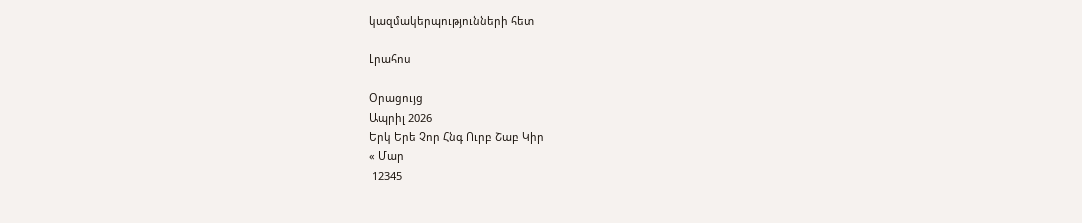կազմակերպությունների հետ

Լրահոս

Օրացույց
Ապրիլ 2026
Երկ Երե Չոր Հնգ Ուրբ Շաբ Կիր
« Մար
 12345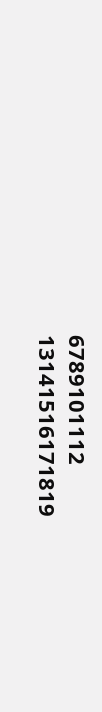6789101112
13141516171819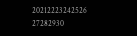20212223242526
27282930